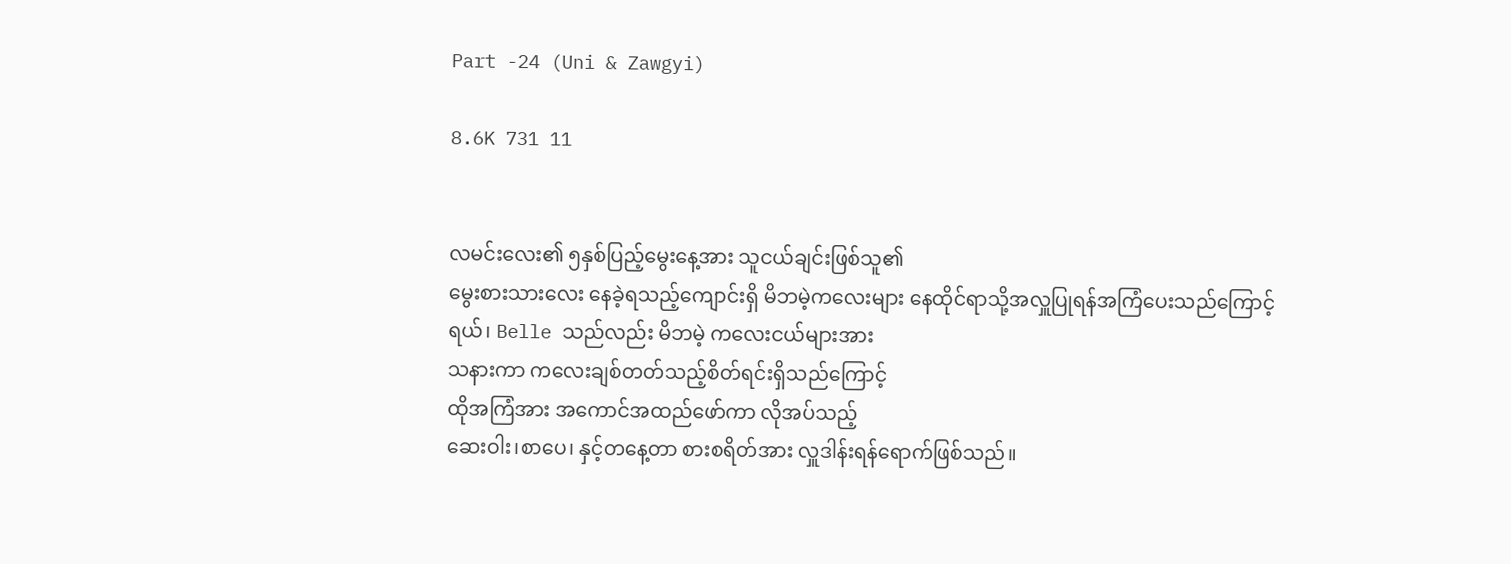Part -24 (Uni & Zawgyi)

8.6K 731 11


လမင်းလေး၏ ၅နှစ်ပြည့်မွေးနေ့အား သူငယ်ချင်းဖြစ်သူ၏
မွေးစားသားလေး နေခဲ့ရသည့်ကျောင်းရှိ မိဘမဲ့ကလေးများ နေထိုင်ရာသို့အလှူပြုရန်အကြံပေးသည်ကြောင့်
ရယ်၊ Belle သည်လည်း မိဘမဲ့ ကလေးငယ်များအား
သနားကာ ကလေးချစ်တတ်သည့်စိတ်ရင်းရှိသည်ကြောင့်
ထိုအကြံအား အကောင်အထည်ဖော်ကာ လိုအပ်သည့်
ဆေးဝါး၊စာပေ၊ နှင့်တနေ့တာ စားစရိတ်အား လှူဒါန်းရန်ရောက်ဖြစ်သည်။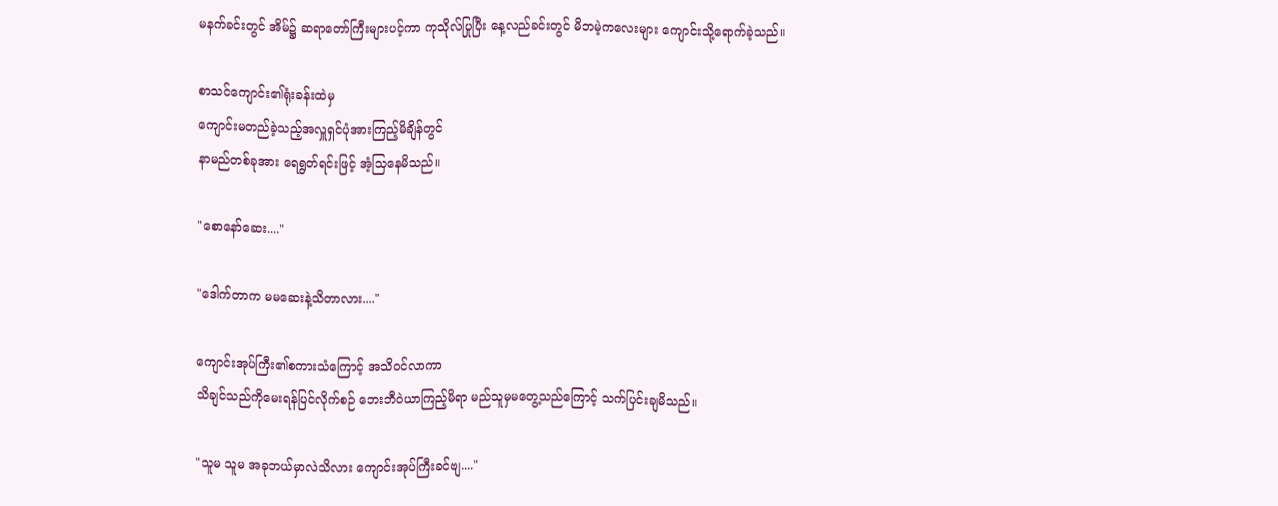မနက်ခင်းတွင် အိမ်၌ ဆရာတော်ကြီးများပင့်ကာ ကုသိုလ်ပြုပြီး နေ့လည်ခင်းတွင် မိဘမဲ့ကလေးများ ကျောင်းသို့ရောက်ခဲ့သည်။

စာသင်ကျောင်း၏ရုံးခန်းထဲမှ
ကျောင်းမတည်ခဲ့သည့်အလှူရှင်ပုံအားကြည့်မိချိန်တွင်
နာမည်တစ်ခုအား ရေရွတ်ရင်းဖြင့် အံ့သြနေမိသည်။

"စောနော်ဆေး...."

"ဒေါက်တာက မမဆေးနဲ့သိတာလား...."

ကျောင်းအုပ်ကြီး၏စကားသံကြောင့် အသိဝင်လာကာ
သိချင်သည်ကိုမေးရန်ပြင်လိုက်စဉ် ဘေးဘီဝဲယာကြည့်မိရာ မည်သူမှမတွေ့သည်ကြောင့် သက်ပြင်းချမိသည်။

"သူမ သူမ အခုဘယ်မှာလဲသိလား ကျောင်းအုပ်ကြီးခင်ဗျ...."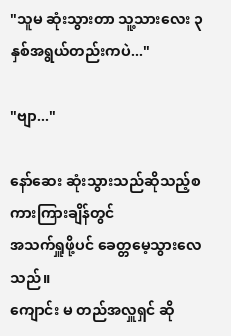"သူမ ဆုံးသွားတာ သူ့သားလေး ၃နှစ်အရွယ်တည်းကပဲ..."

"ဗျာ..."

နော်ဆေး ဆုံးသွားသည်ဆိုသည့်စကားကြားချိန်တွင်
အသက်ရှူဖို့ပင် ခေတ္တမေ့သွားလေသည်။
ကျောင်း မ တည်အလှူရှင် ဆို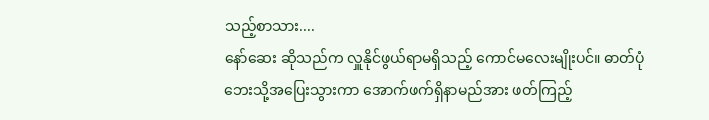သည့်စာသား....
နော်ဆေး ဆိုသည်က လှူနိုင်ဖွယ်ရာမရှိသည့် ကောင်မလေးမျိုးပင်။ ဓာတ်ပုံဘေးသို့အပြေးသွားကာ အောက်ဖက်ရှိနာမည်အား ဖတ်ကြည့်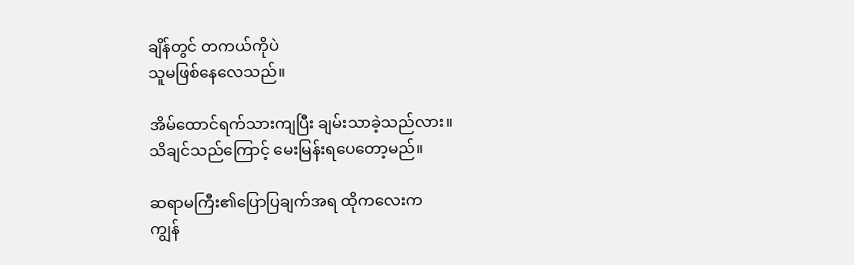ချိန်တွင် တကယ်ကိုပဲ
သူမဖြစ်နေလေသည်။

အိမ်ထောင်ရက်သားကျပြီး ချမ်းသာခဲ့သည်လား။
သိချင်သည်ကြောင့် မေးမြန်းရပေတော့မည်။

ဆရာမကြီး၏ပြောပြချက်အရ ထိုကလေးက
ကျွန်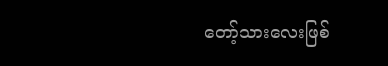တော့်သားလေးဖြစ်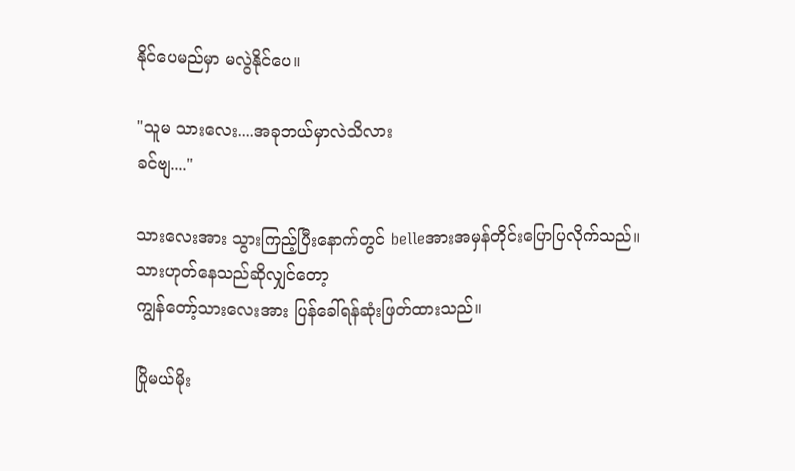နိုင်ပေမည်မှာ မလွဲနိုင်ပေ။

"သူမ သားလေး....အခုဘယ်မှာလဲသိလား
ခင်ဗျ...."

သားလေးအား သွားကြည့်ပြီးနောက်တွင် belleအားအမှန်တိုင်းပြောပြလိုက်သည်။ သားဟုတ်နေသည်ဆိုလျှင်တော့
ကျွန်တော့်သားလေးအား ပြန်ခေါ်ရန်ဆုံးဖြတ်ထားသည်။

ပြိုမယ်မိုး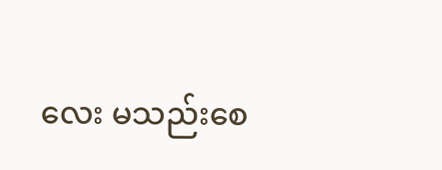လေး မသည်းစေ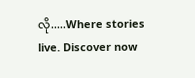လို.....Where stories live. Discover now